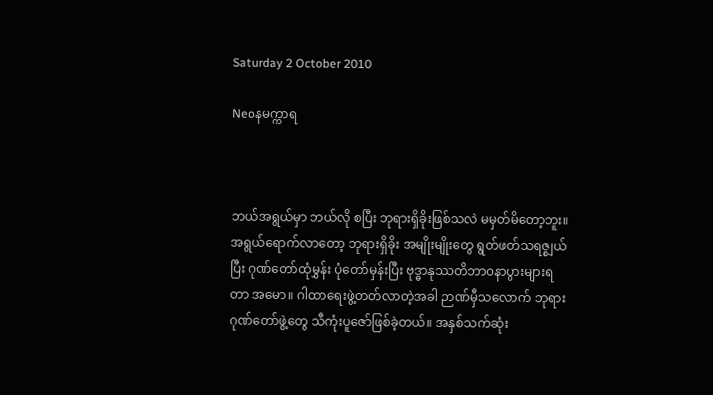Saturday 2 October 2010

Neoနမက္ကာရ



ဘယ်အရွယ်မှာ ဘယ်လို စပြီး ဘုရားရှိခိုးဖြစ်သလဲ မမှတ်မိတော့ဘူး။ အရွယ်ရောက်လာတော့ ဘုရားရှိခိုး အမျိုးမျိုးတွေ ရွတ်ဖတ်သရဇ္စျယ်ပြီး ဂုဏ်တော်ထုံမွှန်း ပုံတော်မှန်းပြီး ဗုဒ္ဓာနုဿတိဘာ၀နာပွားများရတာ အမော။ ဂါထာရေးဖွဲ့တတ်လာတဲ့အခါ ဉာဏ်မှီသလောက် ဘုရားဂုဏ်တော်ဖွဲ့တွေ သီကုံးပူဇော်ဖြစ်ခဲ့တယ်။ အနှစ်သက်ဆုံး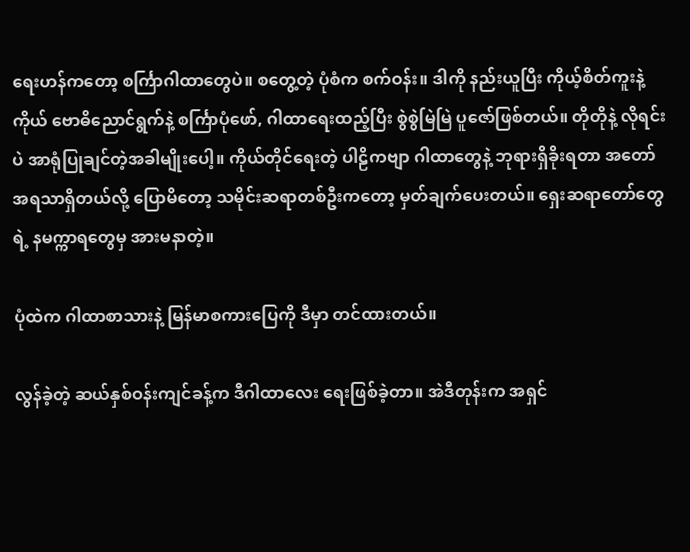ရေးဟန်ကတော့ စင်္ကြာဂါထာတွေပဲ။ စတွေ့တဲ့ ပုံစံက စက်ဝန်း။ ဒါကို နည်းယူပြီး ကိုယ့်စိတ်ကူးနဲ့ကိုယ် ဗောဓိညောင်ရွက်နဲ့ စင်္ကြာပုံဖော်, ဂါထာရေးထည့်ပြီး စွဲစွဲမြဲမြဲ ပူဇော်ဖြစ်တယ်။ တိုတိုနဲ့ လိုရင်းပဲ အာရုံပြုချင်တဲ့အခါမျိုးပေါ့။ ကိုယ်တိုင်ရေးတဲ့ ပါဠိကဗျာ ဂါထာတွေနဲ့ ဘုရားရှိခိုးရတာ အတော် အရသာရှိတယ်လို့ ပြောမိတော့ သမိုင်းဆရာတစ်ဦးကတော့ မှတ်ချက်ပေးတယ်။ ရှေးဆရာတော်တွေရဲ့ နမက္ကာရတွေမှ အားမနာတဲ့။

ပုံထဲက ဂါထာစာသားနဲ့ မြန်မာစကားပြေကို ဒီမှာ တင်ထားတယ်။

လွန်ခဲ့တဲ့ ဆယ်နှစ်ဝန်းကျင်ခန့်က ဒီဂါထာလေး ရေးဖြစ်ခဲ့တာ။ အဲဒီတုန်းက အရှင်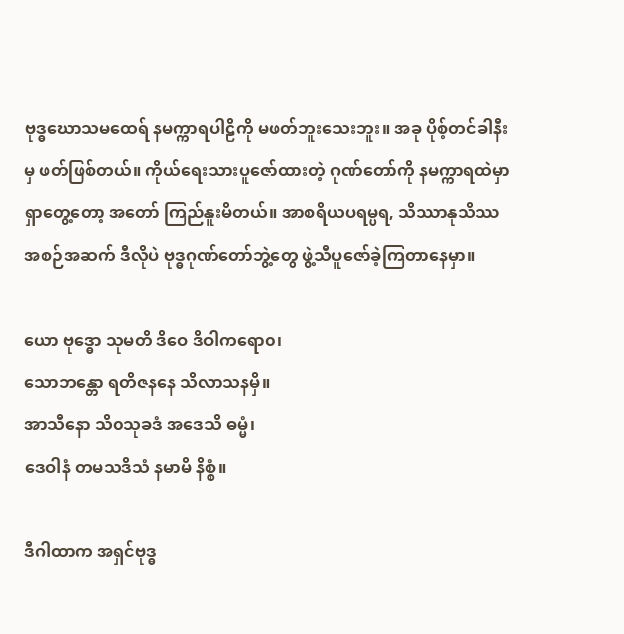ဗုဒ္ဓဃောသမထေရ် နမက္ကာရပါဠိကို မဖတ်ဘူးသေးဘူး။ အခု ပိုစ့်တင်ခါနီးမှ ဖတ်ဖြစ်တယ်။ ကိုယ်ရေးသားပူဇော်ထားတဲ့ ဂုဏ်တော်ကို နမက္ကာရထဲမှာ ရှာတွေ့တော့ အတော် ကြည်နူးမိတယ်။ အာစရိယပရမ္ပရ, သိဿာနုသိဿ အစဉ်အဆက် ဒီလိုပဲ ဗုဒ္ဓဂုဏ်တော်ဘွဲ့တွေ ဖွဲ့သီပူဇော်ခဲ့ကြတာနေမှာ။

ယော ဗုဒ္ဓော သုမတိ ဒိဝေ ဒိဝါကရော၀၊
သောဘန္တော ရတိဇနနေ သိလာသနမှိ။
အာသီနော သိ၀သုခဒံ အဒေသိ ဓမ္မံ၊
ဒေဝါနံ တမသဒိသံ နမာမိ နိစ္စံ။

ဒီဂါထာက အရှင်ဗုဒ္ဓ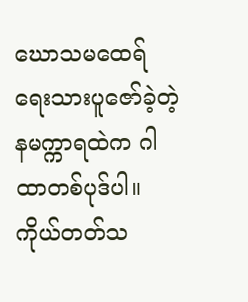ဃောသမထေရ် ရေးသားပူဇော်ခဲ့တဲ့ နမက္ကာရထဲက ဂါထာတစ်ပုဒ်ပါ။ ကိုယ်တတ်သ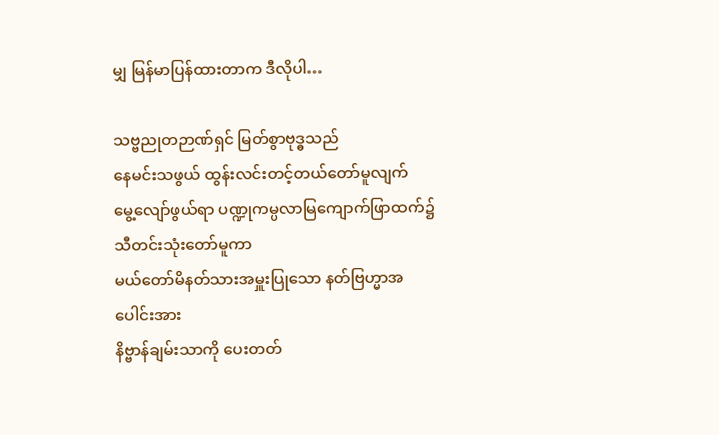မျှ မြန်မာပြန်ထားတာက ဒီလိုပါ…

သဗ္ဗညုတဉာဏ်ရှင် မြတ်စွာဗုဒ္ဓသည်
နေမင်းသဖွယ် ထွန်းလင်းတင့်တယ်တော်မူလျက်
မွေ့လျော်ဖွယ်ရာ ပဏ္ဍုကမ္ပလာမြကျောက်ဖြာထက်၌ သီတင်းသုံးတော်မူကာ
မယ်တော်မိနတ်သားအမှူးပြုသော နတ်ဗြဟ္မာအပေါင်းအား
နိဗ္ဗာန်ချမ်းသာကို ပေးတတ်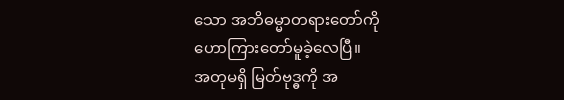သော အဘိဓမ္မာတရားတော်ကို
ဟောကြားတော်မူခဲ့လေပြီ။
အတုမရှိ မြတ်ဗုဒ္ဓကို အ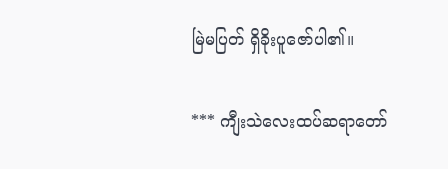မြဲမပြတ် ရှိခိုးပူဇော်ပါ၏။

*** ကျီးသဲလေးထပ်ဆရာတော်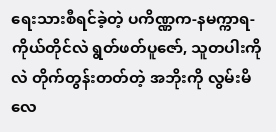ရေးသားစီရင်ခဲ့တဲ့ ပကိဏ္ဏက-နမက္ကာရ- ကိုယ်တိုင်လဲ ရွတ်ဖတ်ပူဇော်, သူတပါးကိုလဲ တိုက်တွန်းတတ်တဲ့ အဘိုးကို လွမ်းမိလေ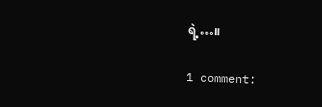ရဲ့…။

1 comment: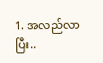1. အလည်လာပြီး..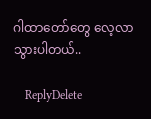ဂါထာတော်တွေ လေ့လာသွားပါတယ်..

    ReplyDelete